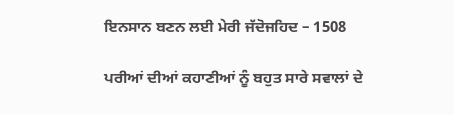ਇਨਸਾਨ ਬਣਨ ਲਈ ਮੇਰੀ ਜੱਦੋਜਹਿਦ – 1508

ਪਰੀਆਂ ਦੀਆਂ ਕਹਾਣੀਆਂ ਨੂੰ ਬਹੁਤ ਸਾਰੇ ਸਵਾਲਾਂ ਦੇ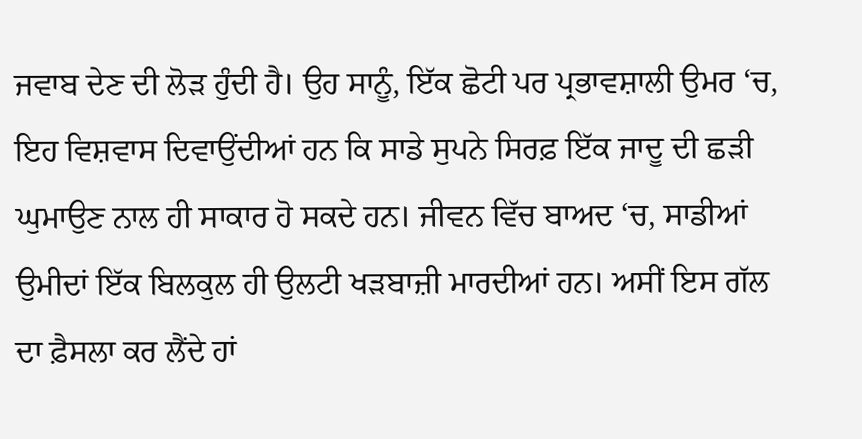ਜਵਾਬ ਦੇਣ ਦੀ ਲੋੜ ਹੁੰਦੀ ਹੈ। ਉਹ ਸਾਨੂੰ, ਇੱਕ ਛੋਟੀ ਪਰ ਪ੍ਰਭਾਵਸ਼ਾਲੀ ਉਮਰ ‘ਚ, ਇਹ ਵਿਸ਼ਵਾਸ ਦਿਵਾਉਂਦੀਆਂ ਹਨ ਕਿ ਸਾਡੇ ਸੁਪਨੇ ਸਿਰਫ਼ ਇੱਕ ਜਾਦੂ ਦੀ ਛੜੀ ਘੁਮਾਉਣ ਨਾਲ ਹੀ ਸਾਕਾਰ ਹੋ ਸਕਦੇ ਹਨ। ਜੀਵਨ ਵਿੱਚ ਬਾਅਦ ‘ਚ, ਸਾਡੀਆਂ ਉਮੀਦਾਂ ਇੱਕ ਬਿਲਕੁਲ ਹੀ ਉਲਟੀ ਖੜਬਾਜ਼ੀ ਮਾਰਦੀਆਂ ਹਨ। ਅਸੀਂ ਇਸ ਗੱਲ ਦਾ ਫ਼ੈਸਲਾ ਕਰ ਲੈਂਦੇ ਹਾਂ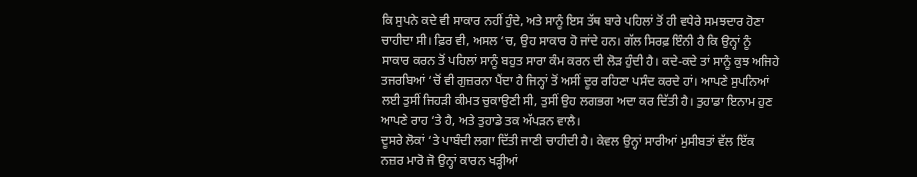ਕਿ ਸੁਪਨੇ ਕਦੇ ਵੀ ਸਾਕਾਰ ਨਹੀਂ ਹੁੰਦੇ, ਅਤੇ ਸਾਨੂੰ ਇਸ ਤੱਥ ਬਾਰੇ ਪਹਿਲਾਂ ਤੋਂ ਹੀ ਵਧੇਰੇ ਸਮਝਦਾਰ ਹੋਣਾ ਚਾਹੀਦਾ ਸੀ। ਫ਼ਿਰ ਵੀ, ਅਸਲ ‘ਚ, ਉਹ ਸਾਕਾਰ ਹੋ ਜਾਂਦੇ ਹਨ। ਗੱਲ ਸਿਰਫ਼ ਇੰਨੀ ਹੈ ਕਿ ਉਨ੍ਹਾਂ ਨੂੰ ਸਾਕਾਰ ਕਰਨ ਤੋਂ ਪਹਿਲਾਂ ਸਾਨੂੰ ਬਹੁਤ ਸਾਰਾ ਕੰਮ ਕਰਨ ਦੀ ਲੋੜ ਹੁੰਦੀ ਹੈ। ਕਦੇ-ਕਦੇ ਤਾਂ ਸਾਨੂੰ ਕੁਝ ਅਜਿਹੇ ਤਜਰਬਿਆਂ ‘ਚੋਂ ਵੀ ਗੁਜ਼ਰਨਾ ਪੈਂਦਾ ਹੈ ਜਿਨ੍ਹਾਂ ਤੋਂ ਅਸੀਂ ਦੂਰ ਰਹਿਣਾ ਪਸੰਦ ਕਰਦੇ ਹਾਂ। ਆਪਣੇ ਸੁਪਨਿਆਂ ਲਈ ਤੁਸੀਂ ਜਿਹੜੀ ਕੀਮਤ ਚੁਕਾਉਣੀ ਸੀ, ਤੁਸੀਂ ਉਹ ਲਗਭਗ ਅਦਾ ਕਰ ਦਿੱਤੀ ਹੈ। ਤੁਹਾਡਾ ਇਨਾਮ ਹੁਣ ਆਪਣੇ ਰਾਹ ‘ਤੇ ਹੈ, ਅਤੇ ਤੁਹਾਡੇ ਤਕ ਅੱਪੜਨ ਵਾਲੈ।
ਦੂਸਰੇ ਲੋਕਾਂ ‘ਤੇ ਪਾਬੰਦੀ ਲਗਾ ਦਿੱਤੀ ਜਾਣੀ ਚਾਹੀਦੀ ਹੈ। ਕੇਵਲ ਉਨ੍ਹਾਂ ਸਾਰੀਆਂ ਮੁਸੀਬਤਾਂ ਵੱਲ ਇੱਕ ਨਜ਼ਰ ਮਾਰੋ ਜੋ ਉਨ੍ਹਾਂ ਕਾਰਨ ਖੜ੍ਹੀਆਂ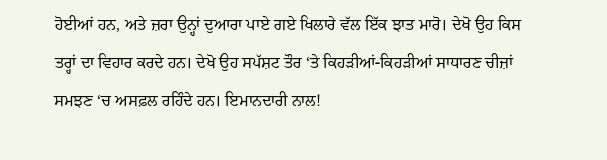ਹੋਈਆਂ ਹਨ, ਅਤੇ ਜ਼ਰਾ ਉਨ੍ਹਾਂ ਦੁਆਰਾ ਪਾਏ ਗਏ ਖਿਲਾਰੇ ਵੱਲ ਇੱਕ ਝਾਤ ਮਾਰੋ। ਦੇਖੋ ਉਹ ਕਿਸ ਤਰ੍ਹਾਂ ਦਾ ਵਿਹਾਰ ਕਰਦੇ ਹਨ। ਦੇਖੋ ਉਹ ਸਪੱਸ਼ਟ ਤੌਰ ‘ਤੇ ਕਿਹੜੀਆਂ-ਕਿਹੜੀਆਂ ਸਾਧਾਰਣ ਚੀਜ਼ਾਂ ਸਮਝਣ ‘ਚ ਅਸਫ਼ਲ ਰਹਿੰਦੇ ਹਨ। ਇਮਾਨਦਾਰੀ ਨਾਲ!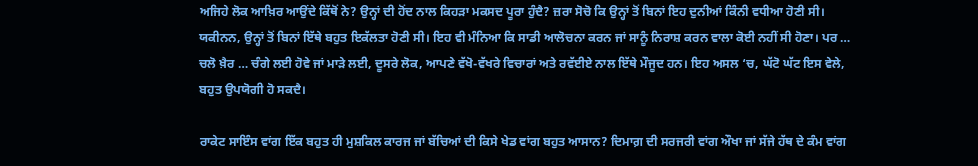ਅਜਿਹੇ ਲੋਕ ਆਖ਼ਿਰ ਆਉਂਦੇ ਕਿੱਥੋਂ ਨੇ? ਉਨ੍ਹਾਂ ਦੀ ਹੋਂਦ ਨਾਲ ਕਿਹੜਾ ਮਕਸਦ ਪੂਰਾ ਹੁੰਦੈ? ਜ਼ਰਾ ਸੋਚੋ ਕਿ ਉਨ੍ਹਾਂ ਤੋਂ ਬਿਨਾਂ ਇਹ ਦੁਨੀਆਂ ਕਿੰਨੀ ਵਧੀਆ ਹੋਣੀ ਸੀ। ਯਕੀਨਨ, ਉਨ੍ਹਾਂ ਤੋਂ ਬਿਨਾਂ ਇੱਥੇ ਬਹੁਤ ਇਕੱਲਤਾ ਹੋਣੀ ਸੀ। ਇਹ ਵੀ ਮੰਨਿਆ ਕਿ ਸਾਡੀ ਆਲੋਚਨਾ ਕਰਨ ਜਾਂ ਸਾਨੂੰ ਨਿਰਾਸ਼ ਕਰਨ ਵਾਲਾ ਕੋਈ ਨਹੀਂ ਸੀ ਹੋਣਾ। ਪਰ … ਚਲੋ ਖ਼ੈਰ … ਚੰਗੇ ਲਈ ਹੋਵੇ ਜਾਂ ਮਾੜੇ ਲਈ, ਦੂਸਰੇ ਲੋਕ, ਆਪਣੇ ਵੱਖੋ-ਵੱਖਰੇ ਵਿਚਾਰਾਂ ਅਤੇ ਰਵੱਈਏ ਨਾਲ ਇੱਥੇ ਮੌਜੂਦ ਹਨ। ਇਹ ਅਸਲ ‘ਚ, ਘੱਟੋ ਘੱਟ ਇਸ ਵੇਲੇ, ਬਹੁਤ ਉਪਯੋਗੀ ਹੋ ਸਕਦੈ।

ਰਾਕੇਟ ਸਾਇੰਸ ਵਾਂਗ ਇੱਕ ਬਹੁਤ ਹੀ ਮੁਸ਼ਕਿਲ ਕਾਰਜ ਜਾਂ ਬੱਚਿਆਂ ਦੀ ਕਿਸੇ ਖੇਡ ਵਾਂਗ ਬਹੁਤ ਆਸਾਨ? ਦਿਮਾਗ਼ ਦੀ ਸਰਜਰੀ ਵਾਂਗ ਔਖਾ ਜਾਂ ਸੱਜੇ ਹੱਥ ਦੇ ਕੰਮ ਵਾਂਗ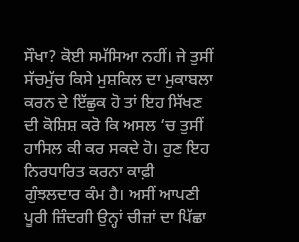ਸੌਖਾ? ਕੋਈ ਸਮੱਸਿਆ ਨਹੀਂ। ਜੇ ਤੁਸੀਂ ਸੱਚਮੁੱਚ ਕਿਸੇ ਮੁਸ਼ਕਿਲ ਦਾ ਮੁਕਾਬਲਾ ਕਰਨ ਦੇ ਇੱਛੁਕ ਹੋ ਤਾਂ ਇਹ ਸਿੱਖਣ ਦੀ ਕੋਸ਼ਿਸ਼ ਕਰੋ ਕਿ ਅਸਲ ‘ਚ ਤੁਸੀਂ ਹਾਸਿਲ ਕੀ ਕਰ ਸਕਦੇ ਹੋ। ਹੁਣ ਇਹ ਨਿਰਧਾਰਿਤ ਕਰਨਾ ਕਾਫ਼ੀ ਗੁੰਝਲਦਾਰ ਕੰਮ ਹੈ। ਅਸੀਂ ਆਪਣੀ ਪੂਰੀ ਜ਼ਿੰਦਗੀ ਉਨ੍ਹਾਂ ਚੀਜ਼ਾਂ ਦਾ ਪਿੱਛਾ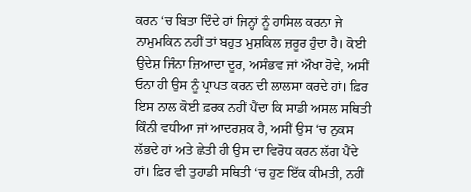ਕਰਨ ‘ਚ ਬਿਤਾ ਦਿੰਦੇ ਹਾਂ ਜਿਨ੍ਹਾਂ ਨੂੰ ਹਾਸਿਲ ਕਰਨਾ ਜੇ ਨਾਮੁਮਕਿਨ ਨਹੀਂ ਤਾਂ ਬਹੁਤ ਮੁਸ਼ਕਿਲ ਜ਼ਰੂਰ ਹੁੰਦਾ ਹੈ। ਕੋਈ ਉਦੇਸ਼ ਜਿੰਨਾ ਜ਼ਿਆਦਾ ਦੂਰ, ਅਸੰਭਵ ਜਾਂ ਔਖਾ ਹੋਵੇ, ਅਸੀਂ ਓਨਾ ਹੀ ਉਸ ਨੂੰ ਪ੍ਰਾਪਤ ਕਰਨ ਦੀ ਲਾਲਸਾ ਕਰਦੇ ਹਾਂ। ਫ਼ਿਰ ਇਸ ਨਾਲ ਕੋਈ ਫ਼ਰਕ ਨਹੀਂ ਪੈਂਦਾ ਕਿ ਸਾਡੀ ਅਸਲ ਸਥਿਤੀ ਕਿੰਨੀ ਵਧੀਆ ਜਾਂ ਆਦਰਸ਼ਕ ਹੈ, ਅਸੀਂ ਉਸ ‘ਚ ਨੁਕਸ ਲੱਭਦੇ ਹਾਂ ਅਤੇ ਛੇਤੀ ਹੀ ਉਸ ਦਾ ਵਿਰੋਧ ਕਰਨ ਲੱਗ ਪੈਂਦੇ ਹਾਂ। ਫ਼ਿਰ ਵੀ ਤੁਹਾਡੀ ਸਥਿਤੀ ‘ਚ ਹੁਣ ਇੱਕ ਕੀਮਤੀ, ਨਹੀਂ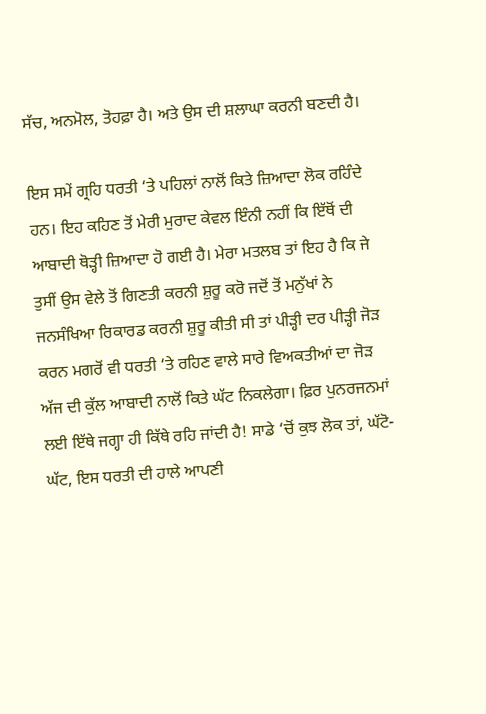ਸੱਚ, ਅਨਮੋਲ, ਤੋਹਫ਼ਾ ਹੈ। ਅਤੇ ਉਸ ਦੀ ਸ਼ਲਾਘਾ ਕਰਨੀ ਬਣਦੀ ਹੈ।

ਇਸ ਸਮੇਂ ਗ੍ਰਹਿ ਧਰਤੀ ‘ਤੇ ਪਹਿਲਾਂ ਨਾਲੋਂ ਕਿਤੇ ਜ਼ਿਆਦਾ ਲੋਕ ਰਹਿੰਦੇ ਹਨ। ਇਹ ਕਹਿਣ ਤੋਂ ਮੇਰੀ ਮੁਰਾਦ ਕੇਵਲ ਇੰਨੀ ਨਹੀਂ ਕਿ ਇੱਥੋਂ ਦੀ ਆਬਾਦੀ ਥੋੜ੍ਹੀ ਜ਼ਿਆਦਾ ਹੋ ਗਈ ਹੈ। ਮੇਰਾ ਮਤਲਬ ਤਾਂ ਇਹ ਹੈ ਕਿ ਜੇ ਤੁਸੀਂ ਉਸ ਵੇਲੇ ਤੋਂ ਗਿਣਤੀ ਕਰਨੀ ਸ਼ੁਰੂ ਕਰੋ ਜਦੋਂ ਤੋਂ ਮਨੁੱਖਾਂ ਨੇ ਜਨਸੰਖਿਆ ਰਿਕਾਰਡ ਕਰਨੀ ਸ਼ੁਰੂ ਕੀਤੀ ਸੀ ਤਾਂ ਪੀੜ੍ਹੀ ਦਰ ਪੀੜ੍ਹੀ ਜੋੜ ਕਰਨ ਮਗਰੋਂ ਵੀ ਧਰਤੀ ‘ਤੇ ਰਹਿਣ ਵਾਲੇ ਸਾਰੇ ਵਿਅਕਤੀਆਂ ਦਾ ਜੋੜ ਅੱਜ ਦੀ ਕੁੱਲ ਆਬਾਦੀ ਨਾਲੋਂ ਕਿਤੇ ਘੱਟ ਨਿਕਲੇਗਾ। ਫ਼ਿਰ ਪੁਨਰਜਨਮਾਂ ਲਈ ਇੱਥੇ ਜਗ੍ਹਾ ਹੀ ਕਿੱਥੇ ਰਹਿ ਜਾਂਦੀ ਹੈ! ਸਾਡੇ ‘ਚੋਂ ਕੁਝ ਲੋਕ ਤਾਂ, ਘੱਟੋ-ਘੱਟ, ਇਸ ਧਰਤੀ ਦੀ ਹਾਲੇ ਆਪਣੀ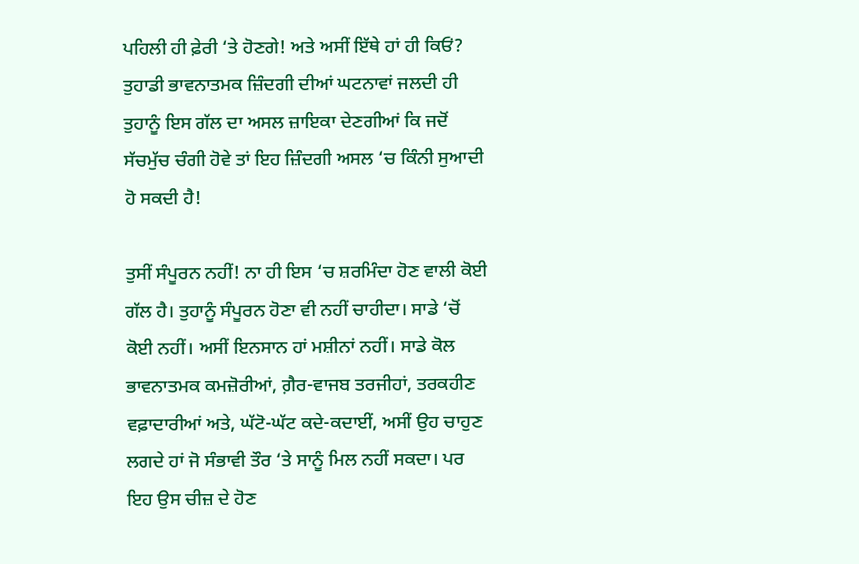ਪਹਿਲੀ ਹੀ ਫ਼ੇਰੀ ‘ਤੇ ਹੋਣਗੇ! ਅਤੇ ਅਸੀਂ ਇੱਥੇ ਹਾਂ ਹੀ ਕਿਓਂ? ਤੁਹਾਡੀ ਭਾਵਨਾਤਮਕ ਜ਼ਿੰਦਗੀ ਦੀਆਂ ਘਟਨਾਵਾਂ ਜਲਦੀ ਹੀ ਤੁਹਾਨੂੰ ਇਸ ਗੱਲ ਦਾ ਅਸਲ ਜ਼ਾਇਕਾ ਦੇਣਗੀਆਂ ਕਿ ਜਦੋਂ ਸੱਚਮੁੱਚ ਚੰਗੀ ਹੋਵੇ ਤਾਂ ਇਹ ਜ਼ਿੰਦਗੀ ਅਸਲ ‘ਚ ਕਿੰਨੀ ਸੁਆਦੀ ਹੋ ਸਕਦੀ ਹੈ!

ਤੁਸੀਂ ਸੰਪੂਰਨ ਨਹੀਂ! ਨਾ ਹੀ ਇਸ ‘ਚ ਸ਼ਰਮਿੰਦਾ ਹੋਣ ਵਾਲੀ ਕੋਈ ਗੱਲ ਹੈ। ਤੁਹਾਨੂੰ ਸੰਪੂਰਨ ਹੋਣਾ ਵੀ ਨਹੀਂ ਚਾਹੀਦਾ। ਸਾਡੇ ‘ਚੋਂ ਕੋਈ ਨਹੀਂ। ਅਸੀਂ ਇਨਸਾਨ ਹਾਂ ਮਸ਼ੀਨਾਂ ਨਹੀਂ। ਸਾਡੇ ਕੋਲ ਭਾਵਨਾਤਮਕ ਕਮਜ਼ੋਰੀਆਂ, ਗ਼ੈਰ-ਵਾਜਬ ਤਰਜੀਹਾਂ, ਤਰਕਹੀਣ ਵਫ਼ਾਦਾਰੀਆਂ ਅਤੇ, ਘੱਟੋ-ਘੱਟ ਕਦੇ-ਕਦਾਈਂ, ਅਸੀਂ ਉਹ ਚਾਹੁਣ ਲਗਦੇ ਹਾਂ ਜੋ ਸੰਭਾਵੀ ਤੌਰ ‘ਤੇ ਸਾਨੂੰ ਮਿਲ ਨਹੀਂ ਸਕਦਾ। ਪਰ ਇਹ ਉਸ ਚੀਜ਼ ਦੇ ਹੋਣ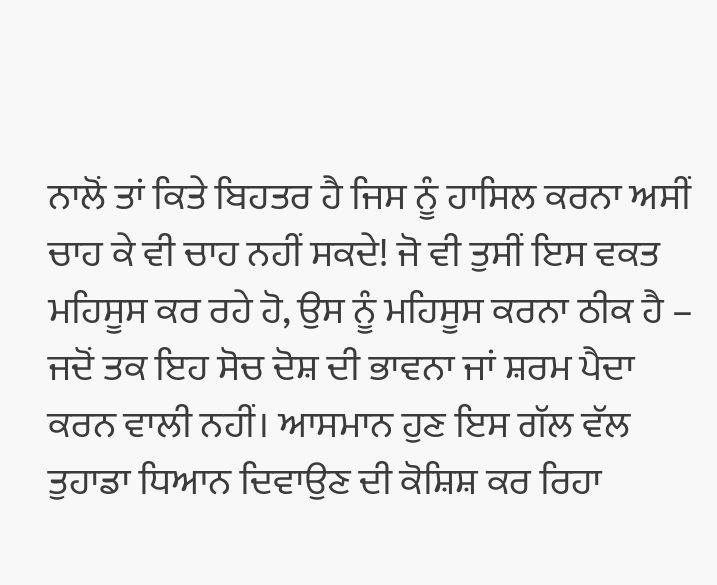ਨਾਲੋਂ ਤਾਂ ਕਿਤੇ ਬਿਹਤਰ ਹੈ ਜਿਸ ਨੂੰ ਹਾਸਿਲ ਕਰਨਾ ਅਸੀਂ ਚਾਹ ਕੇ ਵੀ ਚਾਹ ਨਹੀਂ ਸਕਦੇ! ਜੋ ਵੀ ਤੁਸੀਂ ਇਸ ਵਕਤ ਮਹਿਸੂਸ ਕਰ ਰਹੇ ਹੋ, ਉਸ ਨੂੰ ਮਹਿਸੂਸ ਕਰਨਾ ਠੀਕ ਹੈ – ਜਦੋਂ ਤਕ ਇਹ ਸੋਚ ਦੋਸ਼ ਦੀ ਭਾਵਨਾ ਜਾਂ ਸ਼ਰਮ ਪੈਦਾ ਕਰਨ ਵਾਲੀ ਨਹੀਂ। ਆਸਮਾਨ ਹੁਣ ਇਸ ਗੱਲ ਵੱਲ ਤੁਹਾਡਾ ਧਿਆਨ ਦਿਵਾਉਣ ਦੀ ਕੋਸ਼ਿਸ਼ ਕਰ ਰਿਹਾ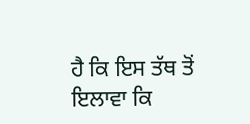ਹੈ ਕਿ ਇਸ ਤੱਥ ਤੋਂ ਇਲਾਵਾ ਕਿ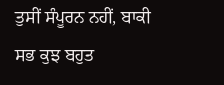ਤੁਸੀਂ ਸੰਪੂਰਨ ਨਹੀਂ, ਬਾਕੀ ਸਭ ਕੁਝ ਬਹੁਤ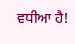ਵਧੀਆ ਹੈ!